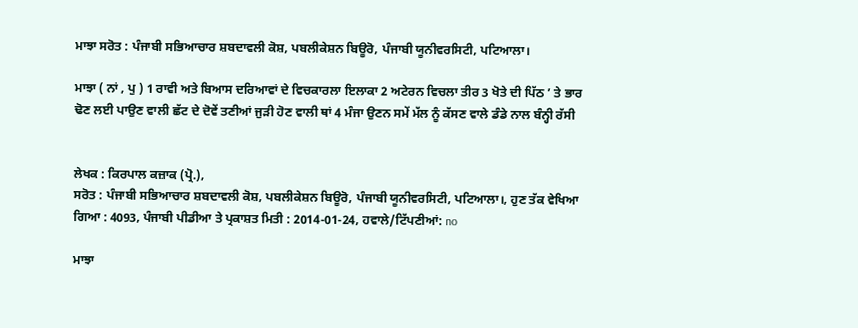ਮਾਝਾ ਸਰੋਤ : ਪੰਜਾਬੀ ਸਭਿਆਚਾਰ ਸ਼ਬਦਾਵਲੀ ਕੋਸ਼, ਪਬਲੀਕੇਸ਼ਨ ਬਿਊਰੋ, ਪੰਜਾਬੀ ਯੂਨੀਵਰਸਿਟੀ, ਪਟਿਆਲਾ।

ਮਾਝਾ ( ਨਾਂ , ਪੁ ) 1 ਰਾਵੀ ਅਤੇ ਬਿਆਸ ਦਰਿਆਵਾਂ ਦੇ ਵਿਚਕਾਰਲਾ ਇਲਾਕਾ 2 ਅਟੇਰਨ ਵਿਚਲਾ ਤੀਰ 3 ਖੋਤੇ ਦੀ ਪਿੱਠ ’ ਤੇ ਭਾਰ ਢੋਣ ਲਈ ਪਾਉਣ ਵਾਲੀ ਛੱਟ ਦੇ ਦੋਵੇਂ ਤਣੀਆਂ ਜੁੜੀ ਹੋਣ ਵਾਲੀ ਥਾਂ 4 ਮੰਜਾ ਉਣਨ ਸਮੇਂ ਮੱਲ ਨੂੰ ਕੱਸਣ ਵਾਲੇ ਡੰਡੇ ਨਾਲ ਬੰਨ੍ਹੀ ਰੱਸੀ


ਲੇਖਕ : ਕਿਰਪਾਲ ਕਜ਼ਾਕ (ਪ੍ਰੋ.),
ਸਰੋਤ : ਪੰਜਾਬੀ ਸਭਿਆਚਾਰ ਸ਼ਬਦਾਵਲੀ ਕੋਸ਼, ਪਬਲੀਕੇਸ਼ਨ ਬਿਊਰੋ, ਪੰਜਾਬੀ ਯੂਨੀਵਰਸਿਟੀ, ਪਟਿਆਲਾ।, ਹੁਣ ਤੱਕ ਵੇਖਿਆ ਗਿਆ : 4093, ਪੰਜਾਬੀ ਪੀਡੀਆ ਤੇ ਪ੍ਰਕਾਸ਼ਤ ਮਿਤੀ : 2014-01-24, ਹਵਾਲੇ/ਟਿੱਪਣੀਆਂ: no

ਮਾਝਾ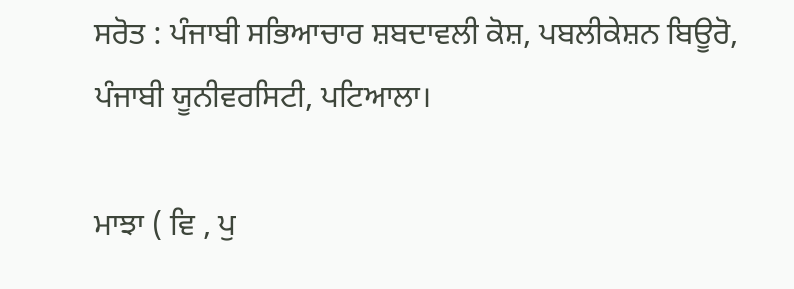ਸਰੋਤ : ਪੰਜਾਬੀ ਸਭਿਆਚਾਰ ਸ਼ਬਦਾਵਲੀ ਕੋਸ਼, ਪਬਲੀਕੇਸ਼ਨ ਬਿਊਰੋ, ਪੰਜਾਬੀ ਯੂਨੀਵਰਸਿਟੀ, ਪਟਿਆਲਾ।

ਮਾਝਾ ( ਵਿ , ਪੁ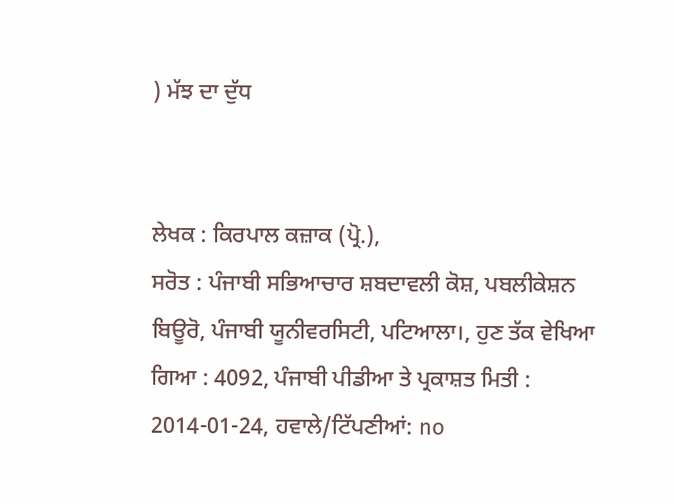) ਮੱਝ ਦਾ ਦੁੱਧ


ਲੇਖਕ : ਕਿਰਪਾਲ ਕਜ਼ਾਕ (ਪ੍ਰੋ.),
ਸਰੋਤ : ਪੰਜਾਬੀ ਸਭਿਆਚਾਰ ਸ਼ਬਦਾਵਲੀ ਕੋਸ਼, ਪਬਲੀਕੇਸ਼ਨ ਬਿਊਰੋ, ਪੰਜਾਬੀ ਯੂਨੀਵਰਸਿਟੀ, ਪਟਿਆਲਾ।, ਹੁਣ ਤੱਕ ਵੇਖਿਆ ਗਿਆ : 4092, ਪੰਜਾਬੀ ਪੀਡੀਆ ਤੇ ਪ੍ਰਕਾਸ਼ਤ ਮਿਤੀ : 2014-01-24, ਹਵਾਲੇ/ਟਿੱਪਣੀਆਂ: no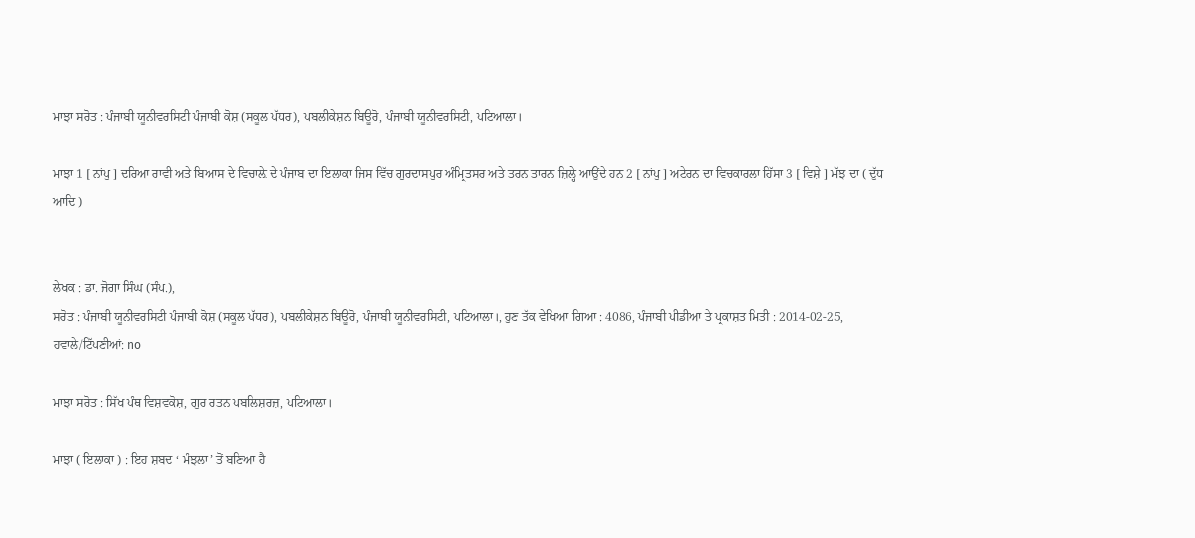ਮਾਝਾ ਸਰੋਤ : ਪੰਜਾਬੀ ਯੂਨੀਵਰਸਿਟੀ ਪੰਜਾਬੀ ਕੋਸ਼ (ਸਕੂਲ ਪੱਧਰ), ਪਬਲੀਕੇਸ਼ਨ ਬਿਊਰੋ, ਪੰਜਾਬੀ ਯੂਨੀਵਰਸਿਟੀ, ਪਟਿਆਲਾ।

ਮਾਝਾ 1 [ ਨਾਂਪੁ ] ਦਰਿਆ ਰਾਵੀ ਅਤੇ ਬਿਆਸ ਦੇ ਵਿਚਾਲ਼ੇ ਦੇ ਪੰਜਾਬ ਦਾ ਇਲਾਕਾ ਜਿਸ ਵਿੱਚ ਗੁਰਦਾਸਪੁਰ ਅੰਮ੍ਰਿਤਸਰ ਅਤੇ ਤਰਨ ਤਾਰਨ ਜ਼ਿਲ੍ਹੇ ਆਉਂਦੇ ਹਨ 2 [ ਨਾਂਪੁ ] ਅਟੇਰਨ ਦਾ ਵਿਚਕਾਰਲਾ ਹਿੱਸਾ 3 [ ਵਿਸ਼ੇ ] ਮੱਝ ਦਾ ( ਦੁੱਧ ਆਦਿ )


ਲੇਖਕ : ਡਾ. ਜੋਗਾ ਸਿੰਘ (ਸੰਪ.),
ਸਰੋਤ : ਪੰਜਾਬੀ ਯੂਨੀਵਰਸਿਟੀ ਪੰਜਾਬੀ ਕੋਸ਼ (ਸਕੂਲ ਪੱਧਰ), ਪਬਲੀਕੇਸ਼ਨ ਬਿਊਰੋ, ਪੰਜਾਬੀ ਯੂਨੀਵਰਸਿਟੀ, ਪਟਿਆਲਾ।, ਹੁਣ ਤੱਕ ਵੇਖਿਆ ਗਿਆ : 4086, ਪੰਜਾਬੀ ਪੀਡੀਆ ਤੇ ਪ੍ਰਕਾਸ਼ਤ ਮਿਤੀ : 2014-02-25, ਹਵਾਲੇ/ਟਿੱਪਣੀਆਂ: no

ਮਾਝਾ ਸਰੋਤ : ਸਿੱਖ ਪੰਥ ਵਿਸ਼ਵਕੋਸ਼, ਗੁਰ ਰਤਨ ਪਬਲਿਸ਼ਰਜ਼, ਪਟਿਆਲਾ।

ਮਾਝਾ ( ਇਲਾਕਾ ) : ਇਹ ਸ਼ਬਦ ‘ ਮੰਝਲਾ’ ਤੋਂ ਬਣਿਆ ਹੈ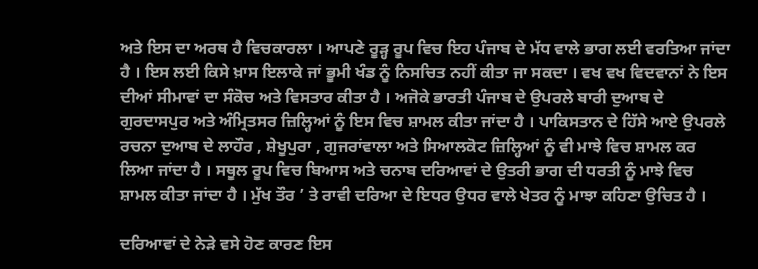ਅਤੇ ਇਸ ਦਾ ਅਰਥ ਹੈ ਵਿਚਕਾਰਲਾ । ਆਪਣੇ ਰੂੜ੍ਹ ਰੂਪ ਵਿਚ ਇਹ ਪੰਜਾਬ ਦੇ ਮੱਧ ਵਾਲੇ ਭਾਗ ਲਈ ਵਰਤਿਆ ਜਾਂਦਾ ਹੈ । ਇਸ ਲਈ ਕਿਸੇ ਖ਼ਾਸ ਇਲਾਕੇ ਜਾਂ ਭੂਮੀ ਖੰਡ ਨੂੰ ਨਿਸਚਿਤ ਨਹੀਂ ਕੀਤਾ ਜਾ ਸਕਦਾ । ਵਖ ਵਖ ਵਿਦਵਾਨਾਂ ਨੇ ਇਸ ਦੀਆਂ ਸੀਮਾਵਾਂ ਦਾ ਸੰਕੋਚ ਅਤੇ ਵਿਸਤਾਰ ਕੀਤਾ ਹੈ । ਅਜੋਕੇ ਭਾਰਤੀ ਪੰਜਾਬ ਦੇ ਉਪਰਲੇ ਬਾਰੀ ਦੁਆਬ ਦੇ ਗੁਰਦਾਸਪੁਰ ਅਤੇ ਅੰਮ੍ਰਿਤਸਰ ਜ਼ਿਲ੍ਹਿਆਂ ਨੂੰ ਇਸ ਵਿਚ ਸ਼ਾਮਲ ਕੀਤਾ ਜਾਂਦਾ ਹੈ । ਪਾਕਿਸਤਾਨ ਦੇ ਹਿੱਸੇ ਆਏ ਉਪਰਲੇ ਰਚਨਾ ਦੁਆਬ ਦੇ ਲਾਹੌਰ , ਸ਼ੇਖੂਪੁਰਾ , ਗੁਜਰਾਂਵਾਲਾ ਅਤੇ ਸਿਆਲਕੋਟ ਜ਼ਿਲ੍ਹਿਆਂ ਨੂੰ ਵੀ ਮਾਝੇ ਵਿਚ ਸ਼ਾਮਲ ਕਰ ਲਿਆ ਜਾਂਦਾ ਹੈ । ਸਥੂਲ ਰੂਪ ਵਿਚ ਬਿਆਸ ਅਤੇ ਚਨਾਬ ਦਰਿਆਵਾਂ ਦੇ ਉਤਰੀ ਭਾਗ ਦੀ ਧਰਤੀ ਨੂੰ ਮਾਝੇ ਵਿਚ ਸ਼ਾਮਲ ਕੀਤਾ ਜਾਂਦਾ ਹੈ । ਮੁੱਖ ਤੌਰ ’ ਤੇ ਰਾਵੀ ਦਰਿਆ ਦੇ ਇਧਰ ਉਧਰ ਵਾਲੇ ਖੇਤਰ ਨੂੰ ਮਾਝਾ ਕਹਿਣਾ ਉਚਿਤ ਹੈ ।

ਦਰਿਆਵਾਂ ਦੇ ਨੇੜੇ ਵਸੇ ਹੋਣ ਕਾਰਣ ਇਸ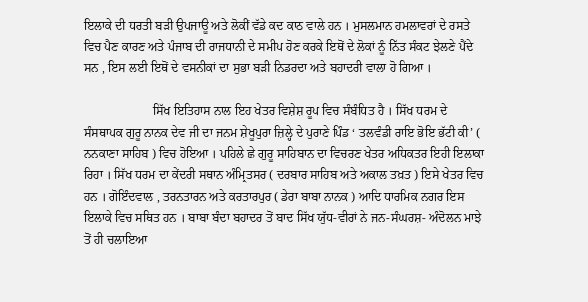ਇਲਾਕੇ ਦੀ ਧਰਤੀ ਬੜੀ ਉਪਜਾਊ ਅਤੇ ਲੋਕੀਂ ਵੱਡੇ ਕਦ ਕਾਠ ਵਾਲੇ ਹਨ । ਮੁਸਲਮਾਨ ਹਮਲਾਵਰਾਂ ਦੇ ਰਸਤੇ ਵਿਚ ਪੈਣ ਕਾਰਣ ਅਤੇ ਪੰਜਾਬ ਦੀ ਰਾਜਧਾਨੀ ਦੇ ਸਮੀਪ ਹੋਣ ਕਰਕੇ ਇਥੋਂ ਦੇ ਲੋਕਾਂ ਨੂੰ ਨਿੱਤ ਸੰਕਟ ਝੇਲਣੇ ਪੈਂਦੇ ਸਨ , ਇਸ ਲਈ ਇਥੋਂ ਦੇ ਵਸਨੀਕਾਂ ਦਾ ਸੁਭਾ ਬੜੀ ਨਿਡਰਦਾ ਅਤੇ ਬਹਾਦਰੀ ਵਾਲਾ ਹੋ ਗਿਆ ।

                      ਸਿੱਖ ਇਤਿਹਾਸ ਨਾਲ ਇਹ ਖੇਤਰ ਵਿਸ਼ੇਸ਼ ਰੂਪ ਵਿਚ ਸੰਬੰਧਿਤ ਹੈ । ਸਿੱਖ ਧਰਮ ਦੇ ਸੰਸਥਾਪਕ ਗੁਰੂ ਨਾਨਕ ਦੇਵ ਜੀ ਦਾ ਜਨਮ ਸ਼ੇਖੂਪੁਰਾ ਜ਼ਿਲ੍ਹੇ ਦੇ ਪੁਰਾਣੇ ਪਿੰਡ ‘ ਤਲਵੰਡੀ ਰਾਇ ਭੋਇ ਭੱਟੀ ਕੀ’ ( ਨਨਕਾਣਾ ਸਾਹਿਬ ) ਵਿਚ ਹੋਇਆ । ਪਹਿਲੇ ਛੇ ਗੁਰੂ ਸਾਹਿਬਾਨ ਦਾ ਵਿਚਰਣ ਖੇਤਰ ਅਧਿਕਤਰ ਇਹੀ ਇਲਾਕਾ ਰਿਹਾ । ਸਿੱਖ ਧਰਮ ਦਾ ਕੇਂਦਰੀ ਸਥਾਨ ਅੰਮ੍ਰਿਤਸਰ ( ਦਰਬਾਰ ਸਾਹਿਬ ਅਤੇ ਅਕਾਲ ਤਖ਼ਤ ) ਇਸੇ ਖੇਤਰ ਵਿਚ ਹਨ । ਗੋਇੰਦਵਾਲ , ਤਰਨਤਾਰਨ ਅਤੇ ਕਰਤਾਰਪੁਰ ( ਡੇਰਾ ਬਾਬਾ ਨਾਨਕ ) ਆਦਿ ਧਾਰਮਿਕ ਨਗਰ ਇਸ ਇਲਾਕੇ ਵਿਚ ਸਥਿਤ ਹਨ । ਬਾਬਾ ਬੰਦਾ ਬਹਾਦਰ ਤੋਂ ਬਾਦ ਸਿੱਖ ਯੁੱਧ-ਵੀਰਾਂ ਨੇ ਜਨ-ਸੰਘਰਸ਼- ਅੰਦੋਲਨ ਮਾਝੇ ਤੋਂ ਹੀ ਚਲਾਇਆ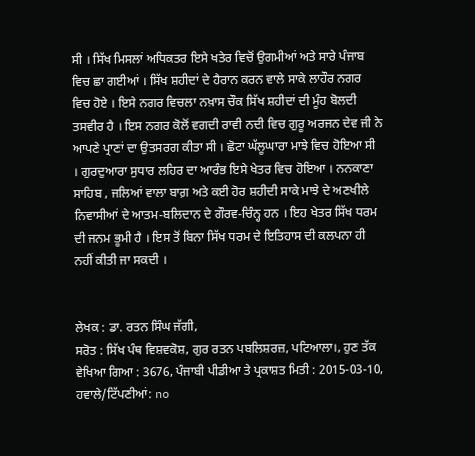ਸੀ । ਸਿੱਖ ਮਿਸਲਾਂ ਅਧਿਕਤਰ ਇਸੇ ਖਤੇਰ ਵਿਚੋਂ ਉਗਮੀਆਂ ਅਤੇ ਸਾਰੇ ਪੰਜਾਬ ਵਿਚ ਛਾ ਗਈਆਂ । ਸਿੱਖ ਸ਼ਹੀਦਾਂ ਦੇ ਹੈਰਾਨ ਕਰਨ ਵਾਲੇ ਸਾਕੇ ਲਾਹੌਰ ਨਗਰ ਵਿਚ ਹੋਏ । ਇਸੇ ਨਗਰ ਵਿਚਲਾ ਨਖ਼ਾਸ ਚੌਕ ਸਿੱਖ ਸ਼ਹੀਦਾਂ ਦੀ ਮੂੰਹ ਬੋਲਦੀ ਤਸਵੀਰ ਹੈ । ਇਸ ਨਗਰ ਕੋਲੋਂ ਵਗਦੀ ਰਾਵੀ ਨਦੀ ਵਿਚ ਗੁਰੂ ਅਰਜਨ ਦੇਵ ਜੀ ਨੇ ਆਪਣੇ ਪ੍ਰਾਣਾਂ ਦਾ ਉਤਸਰਗ ਕੀਤਾ ਸੀ । ਛੋਟਾ ਘੱਲੂਘਾਰਾ ਮਾਝੇ ਵਿਚ ਹੋਇਆ ਸੀ । ਗੁਰਦੁਆਰਾ ਸੁਧਾਰ ਲਹਿਰ ਦਾ ਆਰੰਭ ਇਸੇ ਖੇਤਰ ਵਿਚ ਹੋਇਆ । ਨਨਕਾਣਾ ਸਾਹਿਬ , ਜਲਿਆਂ ਵਾਲਾ ਬਾਗ਼ ਅਤੇ ਕਈ ਹੋਰ ਸ਼ਹੀਦੀ ਸਾਕੇ ਮਾਝੇ ਦੇ ਅਣਖੀਲੇ ਨਿਵਾਸੀਆਂ ਦੇ ਆਤਮ-ਬਲਿਦਾਨ ਦੇ ਗੌਰਵ-ਚਿੰਨ੍ਹ ਹਨ । ਇਹ ਖੇਤਰ ਸਿੱਖ ਧਰਮ ਦੀ ਜਨਮ ਭੂਮੀ ਹੈ । ਇਸ ਤੋਂ ਬਿਨਾ ਸਿੱਖ ਧਰਮ ਦੇ ਇਤਿਹਾਸ ਦੀ ਕਲਪਨਾ ਹੀ ਨਹੀਂ ਕੀਤੀ ਜਾ ਸਕਦੀ ।


ਲੇਖਕ : ਡਾ. ਰਤਨ ਸਿੰਘ ਜੱਗੀ,
ਸਰੋਤ : ਸਿੱਖ ਪੰਥ ਵਿਸ਼ਵਕੋਸ਼, ਗੁਰ ਰਤਨ ਪਬਲਿਸ਼ਰਜ਼, ਪਟਿਆਲਾ।, ਹੁਣ ਤੱਕ ਵੇਖਿਆ ਗਿਆ : 3676, ਪੰਜਾਬੀ ਪੀਡੀਆ ਤੇ ਪ੍ਰਕਾਸ਼ਤ ਮਿਤੀ : 2015-03-10, ਹਵਾਲੇ/ਟਿੱਪਣੀਆਂ: no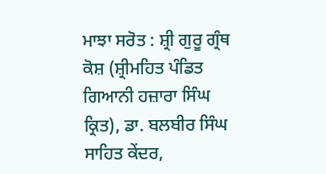ਮਾਝਾ ਸਰੋਤ : ਸ਼੍ਰੀ ਗੁਰੂ ਗ੍ਰੰਥ ਕੋਸ਼ (ਸ਼੍ਰੀਮਹਿਤ ਪੰਡਿਤ ਗਿਆਨੀ ਹਜ਼ਾਰਾ ਸਿੰਘ ਕ੍ਰਿਤ), ਡਾ. ਬਲਬੀਰ ਸਿੰਘ ਸਾਹਿਤ ਕੇਂਦਰ,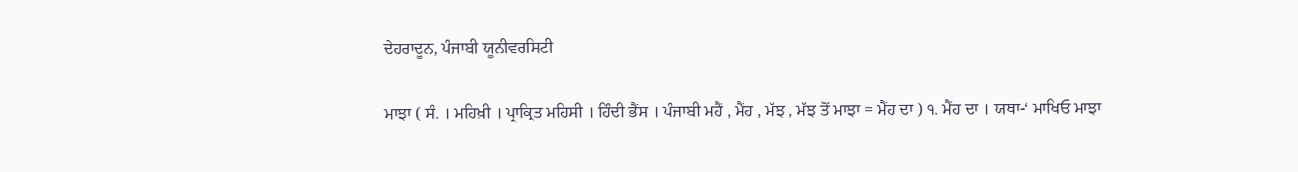ਦੇਹਰਾਦੂਨ, ਪੰਜਾਬੀ ਯੂਨੀਵਰਸਿਟੀ

ਮਾਝਾ ( ਸੰ. । ਮਹਿਖ਼ੀ । ਪ੍ਰਾਕ੍ਰਿਤ ਮਹਿਸੀ । ਹਿੰਦੀ ਭੈਂਸ । ਪੰਜਾਬੀ ਮਹੈਂ , ਮੈਂਹ , ਮੱਝ , ਮੱਝ ਤੋਂ ਮਾਝਾ = ਮੈਂਹ ਦਾ ) ੧. ਮੈਂਹ ਦਾ । ਯਥਾ-‘ ਮਾਖਿਓ ਮਾਝਾ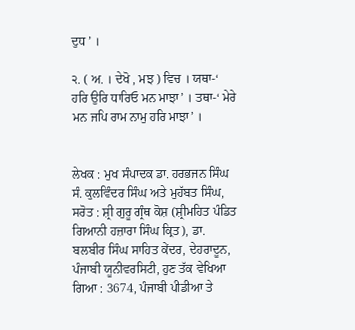ਦੁਧ ’ ।

੨. ( ਅ. । ਦੇਖੋ , ਮਝ ) ਵਿਚ । ਯਥਾ-‘ ਹਰਿ ਉਰਿ ਧਾਰਿਓ ਮਨ ਮਾਝਾ’ । ਤਥਾ-‘ ਮੇਰੇ ਮਨ ਜਪਿ ਰਾਮ ਨਾਮੁ ਹਰਿ ਮਾਝਾ’ ।


ਲੇਖਕ : ਮੁਖ ਸੰਪਾਦਕ ਡਾ. ਹਰਭਜਨ ਸਿੰਘ ਸੰ. ਕੁਲਵਿੰਦਰ ਸਿੰਘ ਅਤੇ ਮੁਹੱਬਤ ਸਿੰਘ,
ਸਰੋਤ : ਸ਼੍ਰੀ ਗੁਰੂ ਗ੍ਰੰਥ ਕੋਸ਼ (ਸ਼੍ਰੀਮਹਿਤ ਪੰਡਿਤ ਗਿਆਨੀ ਹਜ਼ਾਰਾ ਸਿੰਘ ਕ੍ਰਿਤ), ਡਾ. ਬਲਬੀਰ ਸਿੰਘ ਸਾਹਿਤ ਕੇਂਦਰ, ਦੇਹਰਾਦੂਨ, ਪੰਜਾਬੀ ਯੂਨੀਵਰਸਿਟੀ, ਹੁਣ ਤੱਕ ਵੇਖਿਆ ਗਿਆ : 3674, ਪੰਜਾਬੀ ਪੀਡੀਆ ਤੇ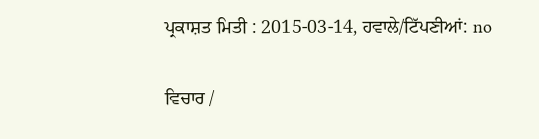ਪ੍ਰਕਾਸ਼ਤ ਮਿਤੀ : 2015-03-14, ਹਵਾਲੇ/ਟਿੱਪਣੀਆਂ: no

ਵਿਚਾਰ /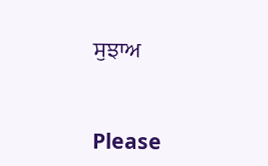ਸੁਝਾਅ



Please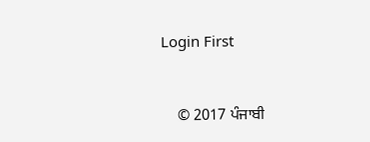Login First


    © 2017 ਪੰਜਾਬੀ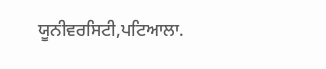ਯੂਨੀਵਰਸਿਟੀ,ਪਟਿਆਲਾ.